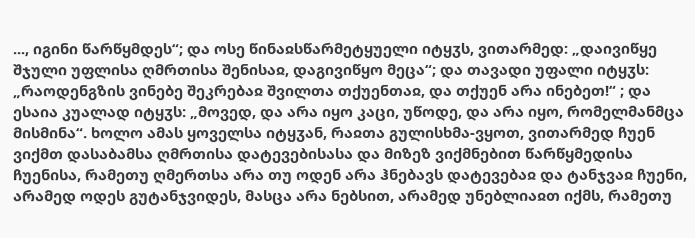..., იგინი წარწყმდეს“; და ოსე წინაჲსწარმეტყუელი იტყჳს, ვითარმედ: „დაივიწყე შჯული უფლისა ღმრთისა შენისაჲ, დაგივიწყო მეცა“; და თავადი უფალი იტყჳს: „რაოდენგზის ვინებე შეკრებაჲ შვილთა თქუენთაჲ, და თქუენ არა ინებეთ!“ ; და ესაია კუალად იტყჳს: „მოვედ, და არა იყო კაცი, უწოდე, და არა იყო, რომელმანმცა მისმინა“. ხოლო ამას ყოველსა იტყჳან, რაჲთა გულისხმა-ვყოთ, ვითარმედ ჩუენ ვიქმთ დასაბამსა ღმრთისა დატევებისასა და მიზეზ ვიქმნებით წარწყმედისა ჩუენისა, რამეთუ ღმერთსა არა თუ ოდენ არა ჰნებავს დატევებაჲ და ტანჯვაჲ ჩუენი, არამედ ოდეს გუტანჯვიდეს, მასცა არა ნებსით, არამედ უნებლიაჲთ იქმს, რამეთუ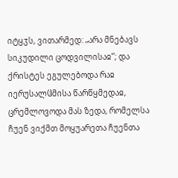იტყჳს, ვითარმედ: „არა მნებავს სიკუდილი ცოდვილისაჲ“; და ქრისტეს ეგულებოდა რაჲ იერუსალჱმისა წარწყმედაჲ, ცრემლოვოდა მას ზედა, რომელსა ჩუენ ვიქმთ მოყუარეთა ჩუენთა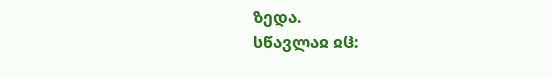ზედა.
სწავლაჲ ჲჱ: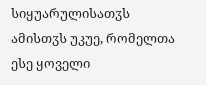სიყუარულისათჳს
ამისთჳს უკუე, რომელთა ესე ყოველი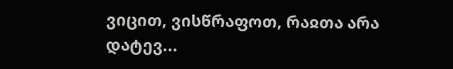ვიცით, ვისწრაფოთ, რაჲთა არა დატევ...